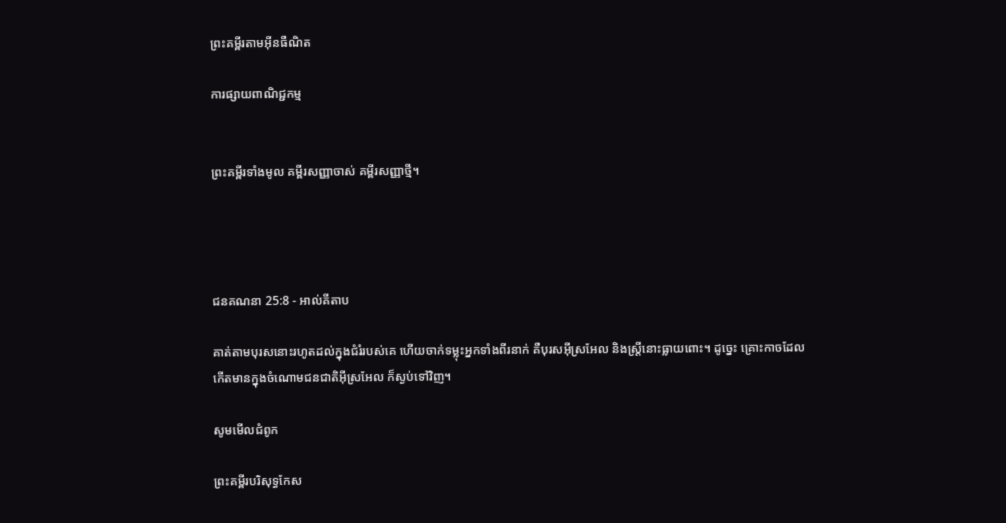ព្រះគម្ពីរតាមអ៊ីនធឺណិត

ការផ្សាយពាណិជ្ជកម្ម


ព្រះគម្ពីរទាំងមូល គម្ពីរសញ្ញាចាស់ គម្ពីរសញ្ញាថ្មី។




ជន‌គណនា 25:8 - អាល់គីតាប

គាត់តាមបុរសនោះរហូតដល់ក្នុងជំរំរបស់គេ ហើយចាក់ទម្លុះអ្នកទាំងពីរនាក់ គឺបុរសអ៊ីស្រ‌អែល និងស្ត្រីនោះធ្លាយពោះ។ ដូច្នេះ គ្រោះកាចដែលកើតមានក្នុងចំណោមជន‌ជាតិអ៊ីស្រ‌អែល ក៏ស្ងប់ទៅវិញ។

សូមមើលជំពូក

ព្រះគម្ពីរបរិសុទ្ធកែស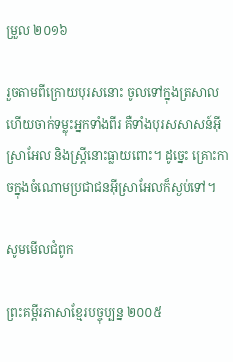ម្រួល ២០១៦

រួចតាមពីក្រោយបុរសនោះ ចូលទៅក្នុងត្រសាល ហើយចាក់ទម្លុះអ្នកទាំងពីរ គឺទាំងបុរសសាសន៍អ៊ីស្រា‌អែល និងស្ត្រីនោះធ្លាយពោះ។ ដូច្នេះ គ្រោះកាចក្នុងចំណោមប្រជាជនអ៊ីស្រា‌អែលក៏ស្ងប់ទៅ។

សូមមើលជំពូក

ព្រះគម្ពីរភាសាខ្មែរបច្ចុប្បន្ន ២០០៥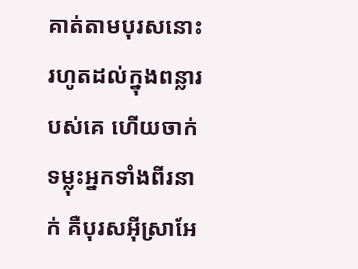គាត់តាមបុរសនោះរហូតដល់ក្នុងពន្លារបស់គេ ហើយចាក់ទម្លុះអ្នកទាំងពីរនាក់ គឺបុរសអ៊ីស្រា‌អែ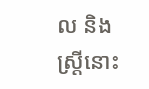ល និងស្ត្រីនោះ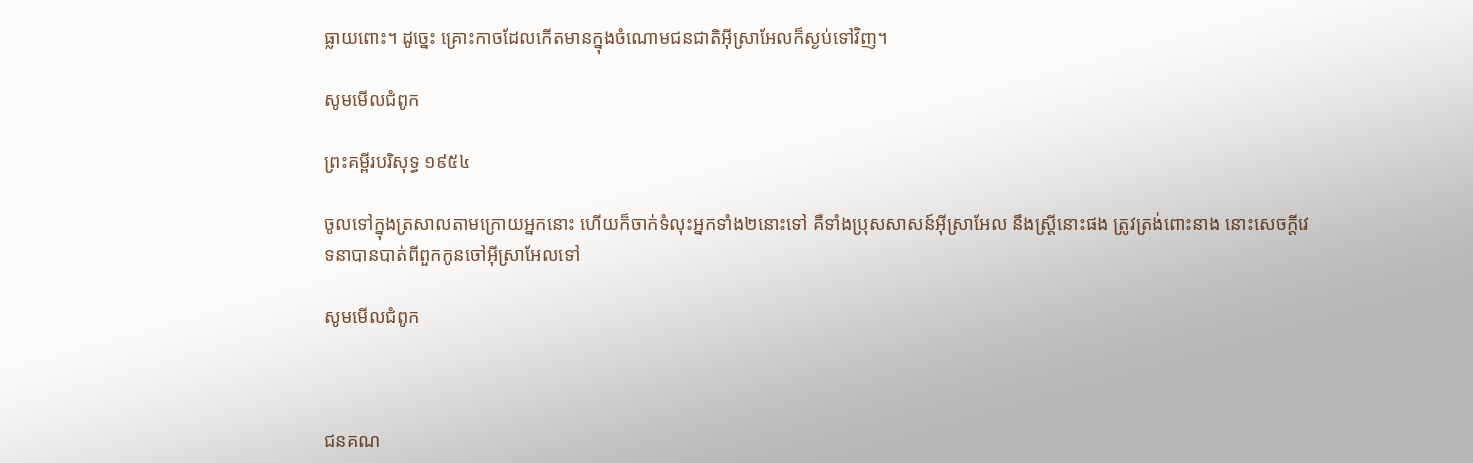ធ្លាយពោះ។ ដូច្នេះ គ្រោះកាចដែលកើតមានក្នុងចំណោមជន‌ជាតិអ៊ីស្រា‌អែលក៏ស្ងប់ទៅវិញ។

សូមមើលជំពូក

ព្រះគម្ពីរបរិសុទ្ធ ១៩៥៤

ចូលទៅក្នុងត្រសាលតាមក្រោយអ្នកនោះ ហើយក៏ចាក់ទំលុះអ្នកទាំង២នោះទៅ គឺទាំងប្រុសសាសន៍អ៊ីស្រាអែល នឹងស្ត្រីនោះផង ត្រូវត្រង់ពោះនាង នោះសេចក្ដីវេទនាបានបាត់ពីពួកកូនចៅអ៊ីស្រាអែលទៅ

សូមមើលជំពូក



ជន‌គណ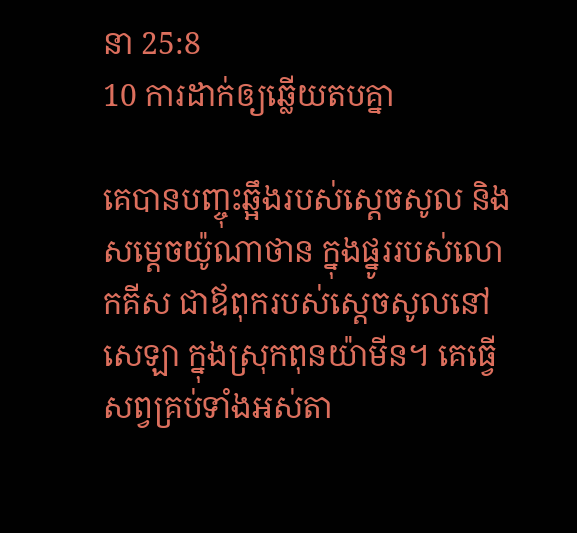នា 25:8
10 ការដាក់ឲ្យឆ្លើយតបគ្នា

គេបានបញ្ចុះឆ្អឹងរបស់ស្តេចសូល និងសម្តេចយ៉ូណា‌ថាន ក្នុងផ្នូររបស់លោកគីស ជាឪពុករបស់ស្តេចសូលនៅសេឡា ក្នុងស្រុកពុន‌យ៉ាមីន។ គេធ្វើសព្វគ្រប់ទាំងអស់តា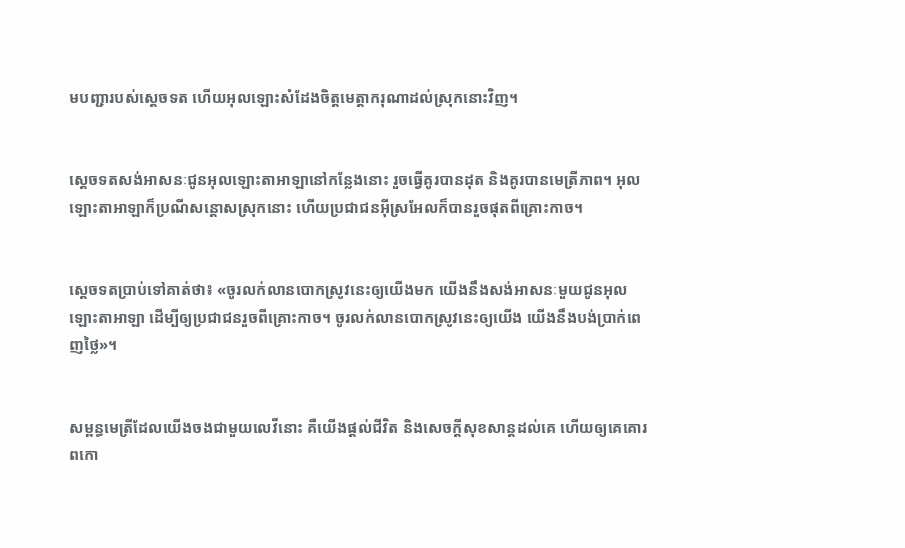មបញ្ជារបស់ស្តេចទត ហើយអុលឡោះសំដែងចិត្តមេត្តា‌ករុណាដល់ស្រុកនោះវិញ។


ស្តេចទតសង់អាសនៈជូនអុលឡោះ‌តាអាឡានៅកន្លែងនោះ រួចធ្វើគូរបានដុត និងគូរបានមេត្រី‌ភាព។ អុលឡោះ‌តាអាឡាក៏ប្រណីសន្តោសស្រុកនោះ ហើយប្រជា‌ជនអ៊ីស្រ‌អែលក៏បានរួចផុតពីគ្រោះកាច។


ស្តេចទតប្រាប់ទៅគាត់ថា៖ «ចូរលក់លានបោកស្រូវនេះឲ្យយើងមក យើងនឹងសង់អាសនៈមួយជូនអុលឡោះ‌តាអាឡា ដើម្បីឲ្យប្រជា‌ជនរួចពីគ្រោះកាច។ ចូរលក់លានបោកស្រូវនេះឲ្យយើង យើងនឹងបង់ប្រាក់ពេញថ្លៃ»។


សម្ពន្ធ‌មេត្រីដែលយើងចងជាមួយលេវីនោះ គឺយើងផ្ដល់ជីវិត និងសេចក្ដីសុខ‌សាន្តដល់គេ ហើយឲ្យគេគោរពកោ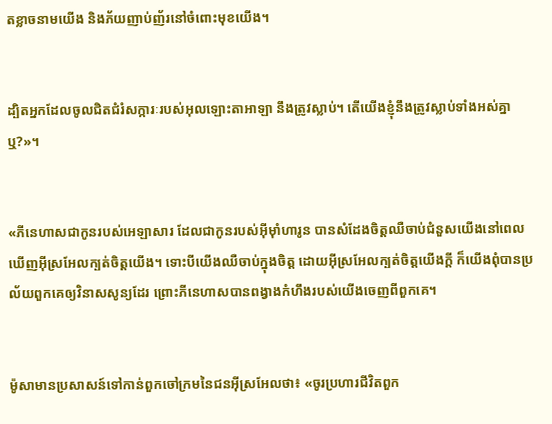តខ្លាចនាមយើង និងភ័យញាប់‌ញ័រនៅចំពោះមុខយើង។


ដ្បិតអ្នកដែលចូលជិតជំរំ‌សក្ការៈរបស់អុលឡោះ‌តាអាឡា នឹងត្រូវស្លាប់។ តើយើងខ្ញុំនឹងត្រូវស្លាប់ទាំងអស់គ្នាឬ?»។


«ភីនេហាសជាកូនរបស់អេឡាសារ ដែលជាកូនរបស់អ៊ីមុាំហារូន បានសំដែងចិត្តឈឺចាប់ជំនួសយើងនៅពេលឃើញអ៊ីស្រ‌អែលក្បត់ចិត្តយើង។ ទោះបីយើងឈឺចាប់ក្នុងចិត្ត ដោយអ៊ីស្រ‌អែលក្បត់ចិត្តយើងក្តី ក៏យើងពុំបានប្រល័យពួកគេឲ្យវិនាសសូន្យដែរ ព្រោះភីនេហាសបានពង្វាងកំហឹងរបស់យើងចេញពីពួកគេ។


ម៉ូសាមានប្រសាសន៍ទៅកាន់ពួកចៅ‌ក្រមនៃជនអ៊ីស្រ‌អែលថា៖ «ចូរប្រហារជីវិតពួក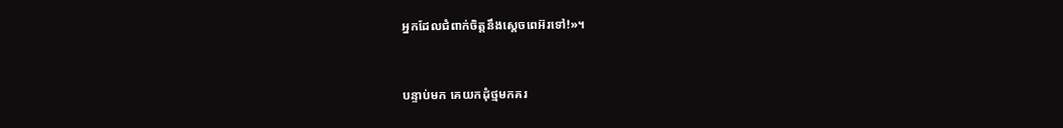អ្នកដែលជំពាក់ចិត្តនឹងស្តេចពេអ៊រទៅ!»។


បន្ទាប់មក គេយកដុំថ្មមកគរ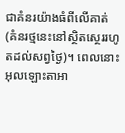ជាគំនរយ៉ាងធំពីលើគាត់ (គំនរថ្មនេះនៅស្ថិត‌ស្ថេររហូតដល់សព្វថ្ងៃ)។ ពេលនោះ អុលឡោះ‌តាអា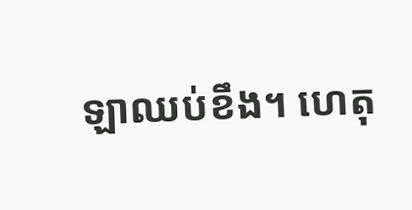ឡាឈប់ខឹង។ ហេតុ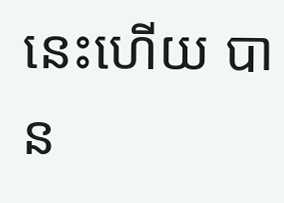នេះហើយ បាន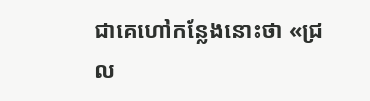ជាគេហៅកន្លែងនោះថា «ជ្រល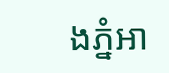ងភ្នំអា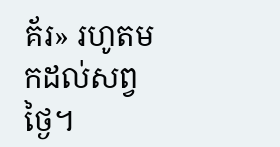គ័រ» រហូតមកដល់សព្វថ្ងៃ។